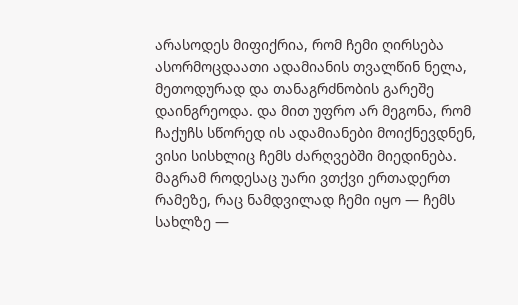არასოდეს მიფიქრია, რომ ჩემი ღირსება ასორმოცდაათი ადამიანის თვალწინ ნელა, მეთოდურად და თანაგრძნობის გარეშე დაინგრეოდა. და მით უფრო არ მეგონა, რომ ჩაქუჩს სწორედ ის ადამიანები მოიქნევდნენ, ვისი სისხლიც ჩემს ძარღვებში მიედინება.
მაგრამ როდესაც უარი ვთქვი ერთადერთ რამეზე, რაც ნამდვილად ჩემი იყო — ჩემს სახლზე —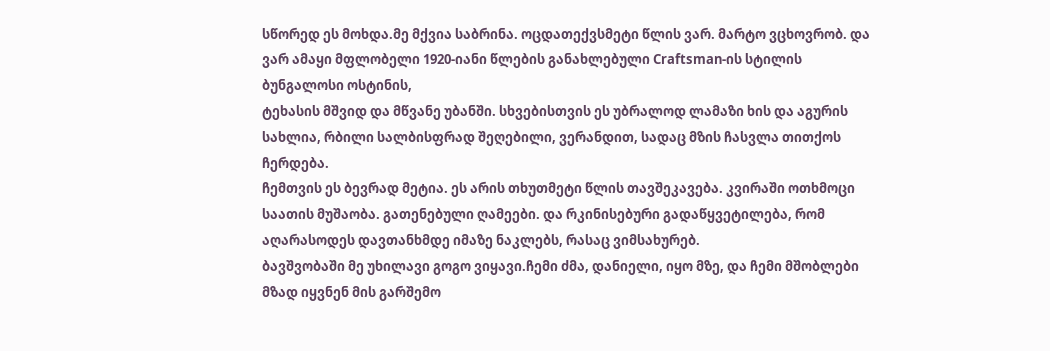სწორედ ეს მოხდა.მე მქვია საბრინა. ოცდათექვსმეტი წლის ვარ. მარტო ვცხოვრობ. და ვარ ამაყი მფლობელი 1920-იანი წლების განახლებული Craftsman-ის სტილის ბუნგალოსი ოსტინის,
ტეხასის მშვიდ და მწვანე უბანში. სხვებისთვის ეს უბრალოდ ლამაზი ხის და აგურის სახლია, რბილი სალბისფრად შეღებილი, ვერანდით, სადაც მზის ჩასვლა თითქოს ჩერდება.
ჩემთვის ეს ბევრად მეტია. ეს არის თხუთმეტი წლის თავშეკავება. კვირაში ოთხმოცი საათის მუშაობა. გათენებული ღამეები. და რკინისებური გადაწყვეტილება, რომ აღარასოდეს დავთანხმდე იმაზე ნაკლებს, რასაც ვიმსახურებ.
ბავშვობაში მე უხილავი გოგო ვიყავი.ჩემი ძმა, დანიელი, იყო მზე, და ჩემი მშობლები მზად იყვნენ მის გარშემო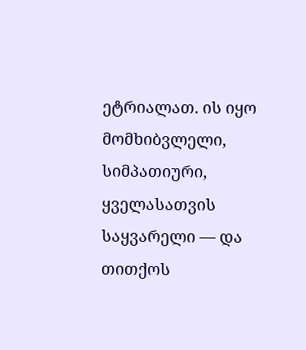ეტრიალათ. ის იყო მომხიბვლელი, სიმპათიური,
ყველასათვის საყვარელი — და თითქოს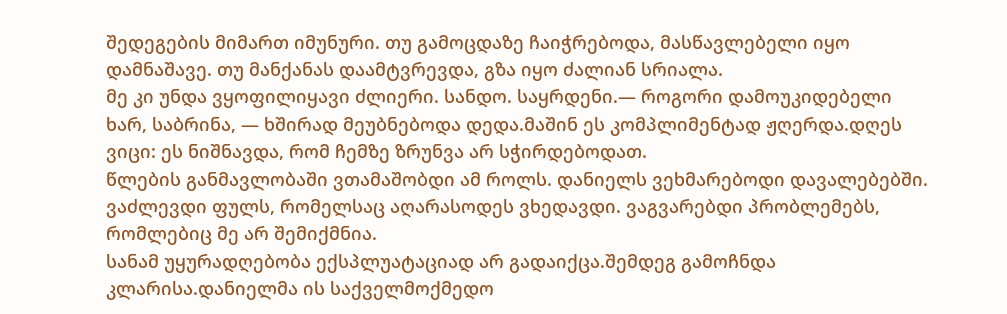შედეგების მიმართ იმუნური. თუ გამოცდაზე ჩაიჭრებოდა, მასწავლებელი იყო დამნაშავე. თუ მანქანას დაამტვრევდა, გზა იყო ძალიან სრიალა.
მე კი უნდა ვყოფილიყავი ძლიერი. სანდო. საყრდენი.— როგორი დამოუკიდებელი ხარ, საბრინა, — ხშირად მეუბნებოდა დედა.მაშინ ეს კომპლიმენტად ჟღერდა.დღეს ვიცი: ეს ნიშნავდა, რომ ჩემზე ზრუნვა არ სჭირდებოდათ.
წლების განმავლობაში ვთამაშობდი ამ როლს. დანიელს ვეხმარებოდი დავალებებში. ვაძლევდი ფულს, რომელსაც აღარასოდეს ვხედავდი. ვაგვარებდი პრობლემებს, რომლებიც მე არ შემიქმნია.
სანამ უყურადღებობა ექსპლუატაციად არ გადაიქცა.შემდეგ გამოჩნდა კლარისა.დანიელმა ის საქველმოქმედო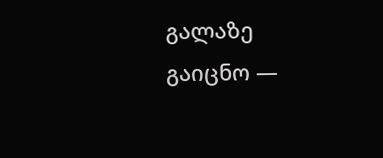გალაზე გაიცნო —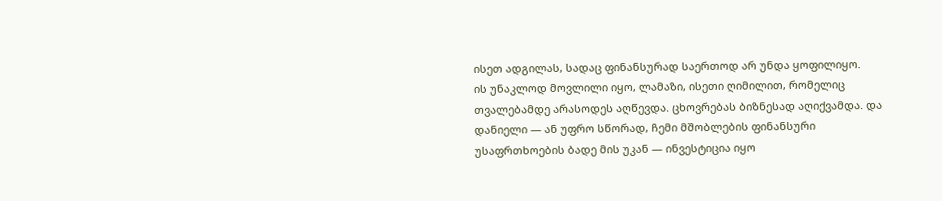ისეთ ადგილას, სადაც ფინანსურად საერთოდ არ უნდა ყოფილიყო.
ის უნაკლოდ მოვლილი იყო, ლამაზი, ისეთი ღიმილით, რომელიც თვალებამდე არასოდეს აღწევდა. ცხოვრებას ბიზნესად აღიქვამდა. და დანიელი — ან უფრო სწორად, ჩემი მშობლების ფინანსური უსაფრთხოების ბადე მის უკან — ინვესტიცია იყო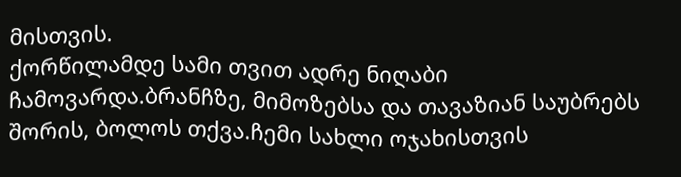მისთვის.
ქორწილამდე სამი თვით ადრე ნიღაბი ჩამოვარდა.ბრანჩზე, მიმოზებსა და თავაზიან საუბრებს შორის, ბოლოს თქვა.ჩემი სახლი ოჯახისთვის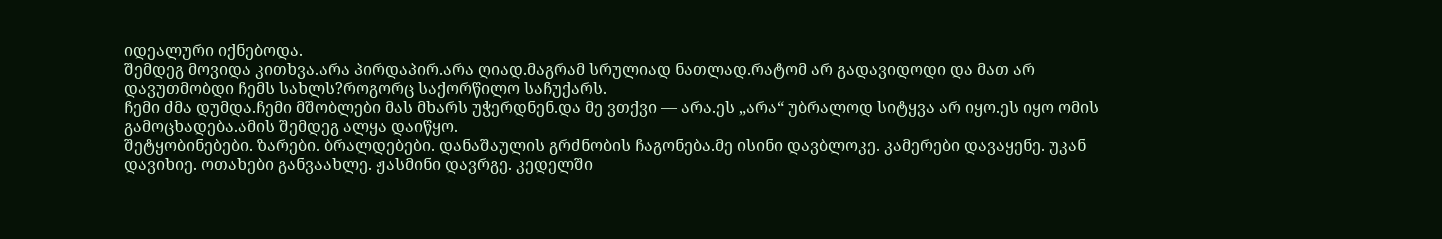იდეალური იქნებოდა.
შემდეგ მოვიდა კითხვა.არა პირდაპირ.არა ღიად.მაგრამ სრულიად ნათლად.რატომ არ გადავიდოდი და მათ არ დავუთმობდი ჩემს სახლს?როგორც საქორწილო საჩუქარს.
ჩემი ძმა დუმდა.ჩემი მშობლები მას მხარს უჭერდნენ.და მე ვთქვი — არა.ეს „არა“ უბრალოდ სიტყვა არ იყო.ეს იყო ომის გამოცხადება.ამის შემდეგ ალყა დაიწყო.
შეტყობინებები. ზარები. ბრალდებები. დანაშაულის გრძნობის ჩაგონება.მე ისინი დავბლოკე. კამერები დავაყენე. უკან დავიხიე. ოთახები განვაახლე. ჟასმინი დავრგე. კედელში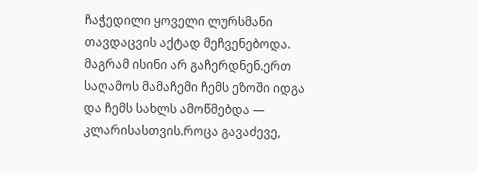ჩაჭედილი ყოველი ლურსმანი თავდაცვის აქტად მეჩვენებოდა.
მაგრამ ისინი არ გაჩერდნენ.ერთ საღამოს მამაჩემი ჩემს ეზოში იდგა და ჩემს სახლს ამოწმებდა — კლარისასთვის.როცა გავაძევე,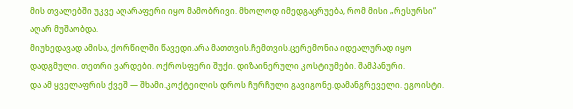მის თვალებში უკვე აღარაფერი იყო მამობრივი. მხოლოდ იმედგაცრუება, რომ მისი „რესურსი“ აღარ მუშაობდა.
მიუხედავად ამისა, ქორწილში წავედი.არა მათთვის.ჩემთვის.ცერემონია იდეალურად იყო დადგმული. თეთრი ვარდები. ოქროსფერი შუქი. დიზაინერული კოსტიუმები. შამპანური.
და ამ ყველაფრის ქვეშ — შხამი.კოქტეილის დროს ჩურჩული გავიგონე.დამანგრეველი. ეგოისტი.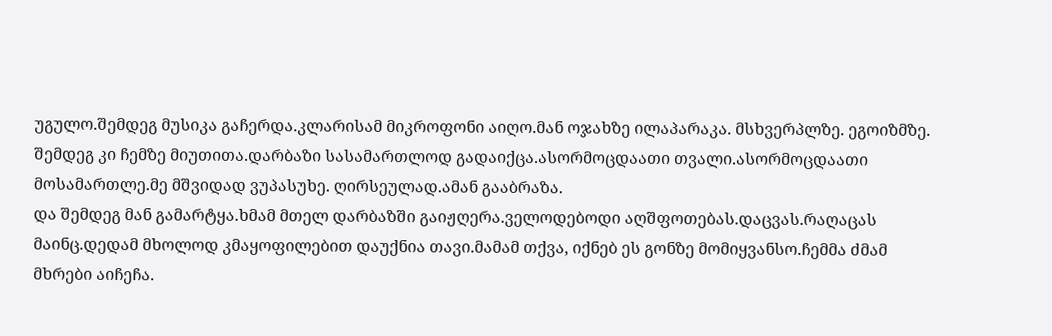უგულო.შემდეგ მუსიკა გაჩერდა.კლარისამ მიკროფონი აიღო.მან ოჯახზე ილაპარაკა. მსხვერპლზე. ეგოიზმზე.
შემდეგ კი ჩემზე მიუთითა.დარბაზი სასამართლოდ გადაიქცა.ასორმოცდაათი თვალი.ასორმოცდაათი მოსამართლე.მე მშვიდად ვუპასუხე. ღირსეულად.ამან გააბრაზა.
და შემდეგ მან გამარტყა.ხმამ მთელ დარბაზში გაიჟღერა.ველოდებოდი აღშფოთებას.დაცვას.რაღაცას მაინც.დედამ მხოლოდ კმაყოფილებით დაუქნია თავი.მამამ თქვა, იქნებ ეს გონზე მომიყვანსო.ჩემმა ძმამ მხრები აიჩეჩა.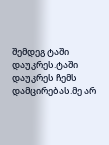შემდეგ ტაში დაუკრეს.ტაში დაუკრეს ჩემს დამცირებას.მე არ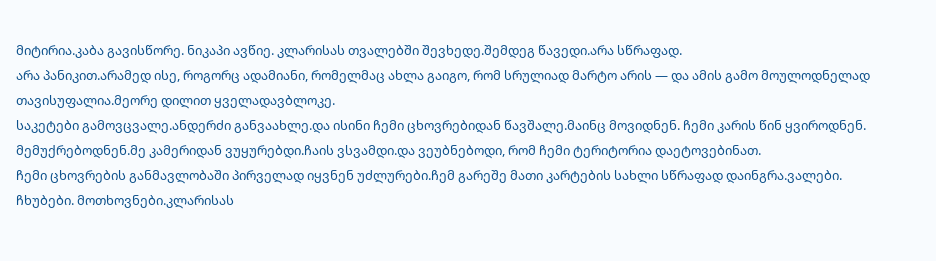მიტირია.კაბა გავისწორე. ნიკაპი ავწიე. კლარისას თვალებში შევხედე.შემდეგ წავედი.არა სწრაფად.
არა პანიკით.არამედ ისე, როგორც ადამიანი, რომელმაც ახლა გაიგო, რომ სრულიად მარტო არის — და ამის გამო მოულოდნელად თავისუფალია.მეორე დილით ყველადავბლოკე.
საკეტები გამოვცვალე.ანდერძი განვაახლე.და ისინი ჩემი ცხოვრებიდან წავშალე.მაინც მოვიდნენ. ჩემი კარის წინ ყვიროდნენ. მემუქრებოდნენ.მე კამერიდან ვუყურებდი.ჩაის ვსვამდი.და ვეუბნებოდი, რომ ჩემი ტერიტორია დაეტოვებინათ.
ჩემი ცხოვრების განმავლობაში პირველად იყვნენ უძლურები.ჩემ გარეშე მათი კარტების სახლი სწრაფად დაინგრა.ვალები. ჩხუბები. მოთხოვნები.კლარისას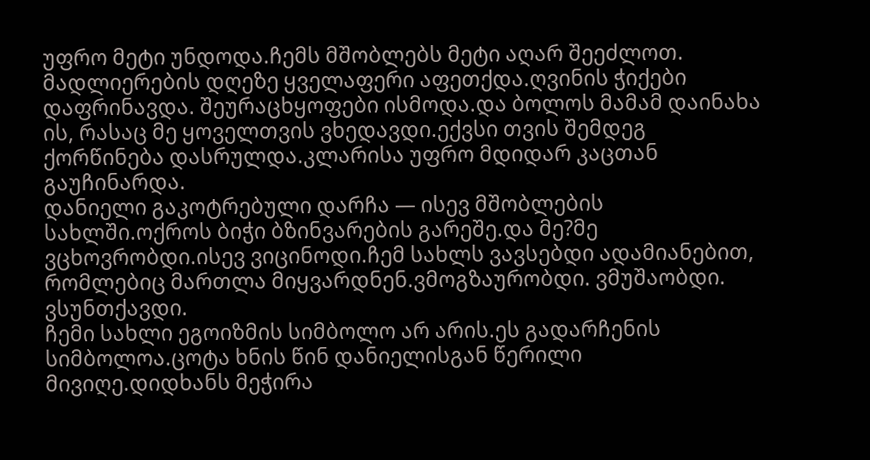უფრო მეტი უნდოდა.ჩემს მშობლებს მეტი აღარ შეეძლოთ.
მადლიერების დღეზე ყველაფერი აფეთქდა.ღვინის ჭიქები დაფრინავდა. შეურაცხყოფები ისმოდა.და ბოლოს მამამ დაინახა ის, რასაც მე ყოველთვის ვხედავდი.ექვსი თვის შემდეგ ქორწინება დასრულდა.კლარისა უფრო მდიდარ კაცთან გაუჩინარდა.
დანიელი გაკოტრებული დარჩა — ისევ მშობლების სახლში.ოქროს ბიჭი ბზინვარების გარეშე.და მე?მე ვცხოვრობდი.ისევ ვიცინოდი.ჩემ სახლს ვავსებდი ადამიანებით, რომლებიც მართლა მიყვარდნენ.ვმოგზაურობდი. ვმუშაობდი. ვსუნთქავდი.
ჩემი სახლი ეგოიზმის სიმბოლო არ არის.ეს გადარჩენის სიმბოლოა.ცოტა ხნის წინ დანიელისგან წერილი მივიღე.დიდხანს მეჭირა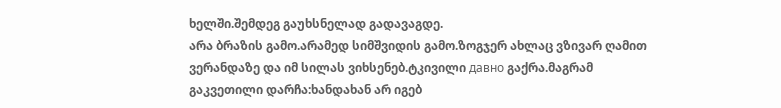ხელში.შემდეგ გაუხსნელად გადავაგდე.
არა ბრაზის გამო.არამედ სიმშვიდის გამო.ზოგჯერ ახლაც ვზივარ ღამით ვერანდაზე და იმ სილას ვიხსენებ.ტკივილი давно გაქრა.მაგრამ გაკვეთილი დარჩა:ხანდახან არ იგებ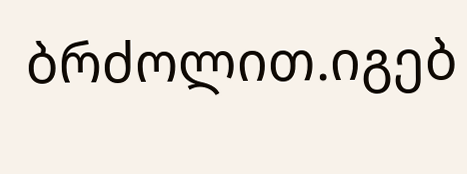ბრძოლით.იგებ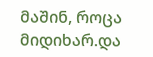მაშინ, როცა მიდიხარ.და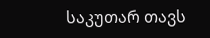საკუთარ თავს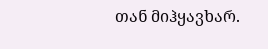თან მიჰყავხარ.